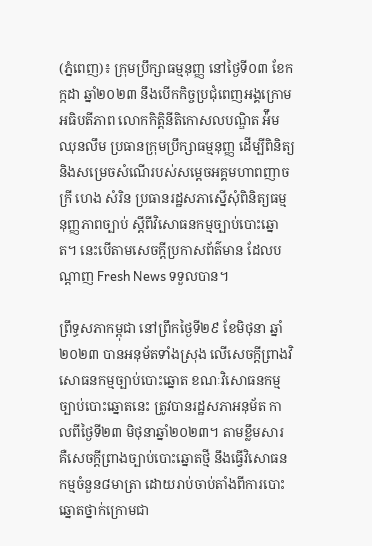(ភ្នំពេញ)៖ ក្រុមប្រឹក្សាធម្មនុញ្ញ នៅថ្ងៃទី០៣ ខែកក្កដា ឆ្នាំ២០២៣ នឹងបើកកិច្ចប្រជុំពេញអង្គក្រោមអធិបតីភាព លោកកិត្តិនីតិកោសលបណ្ឌិត អ៉ឹម ឈុនលឹម ប្រធានក្រុមប្រឹក្សាធម្មនុញ្ញ ដើម្បីពិនិត្យ និងសម្រេចសំណើរបស់សម្ដេចអគ្គមហាពញាចក្រី ហេង សំរិន ប្រធានរដ្ឋសភាស្នើសុំពិនិត្យធម្មនុញ្ញភាពច្បាប់ ស្ដីពីវិសោធនកម្មច្បាប់បោះឆ្នោត។ នេះបើតាមសេចក្តីប្រកាសព័ត៌មាន ដែលបណ្តាញ Fresh News ទទួលបាន។

ព្រឹទ្ធសភាកម្ពុជា នៅព្រឹកថ្ងៃទី២៩ ខែមិថុនា ឆ្នាំ២០២៣ បានអនុម័តទាំងស្រុង លើសេចក្តីព្រាងវិសោធនកម្មច្បាប់បោះឆ្នោត ខណៈវិសោធនកម្មច្បាប់បោះឆ្នោតនេះ ត្រូវបានរដ្ឋសភាអនុម័ត កាលពីថ្ងៃទី២៣ មិថុនាឆ្នាំ២០២៣។ តាមខ្លឹមសារ គឺសេចក្តីព្រាងច្បាប់បោះឆ្នោតថ្មី នឹងធ្វើវិសោធនកម្មចំនួន៨មាត្រា ដោយរាប់ចាប់តាំងពីការបោះឆ្នោតថ្នាក់ក្រោមជា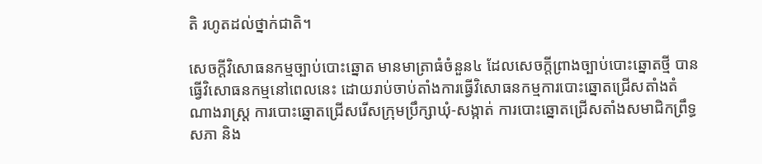តិ រហូតដល់ថ្នាក់ជាតិ។

សេចក្តីវិសោធនកម្មច្បាប់បោះឆ្នោត មានមាត្រាធំចំនួន៤ ដែលសេចក្តីព្រាងច្បាប់បោះឆ្នោតថ្មី បានធ្វើវិសោធនកម្មនៅពេលនេះ ដោយរាប់ចាប់តាំងការធ្វើវិសោធនកម្មការបោះឆ្នោតជ្រើសតាំងតំណាងរាស្ត្រ ការបោះឆ្នោតជ្រើសរើសក្រុមប្រឹក្សាឃុំ-សង្កាត់ ការបោះឆ្នោតជ្រើសតាំងសមាជិកព្រឹទ្ធសភា និង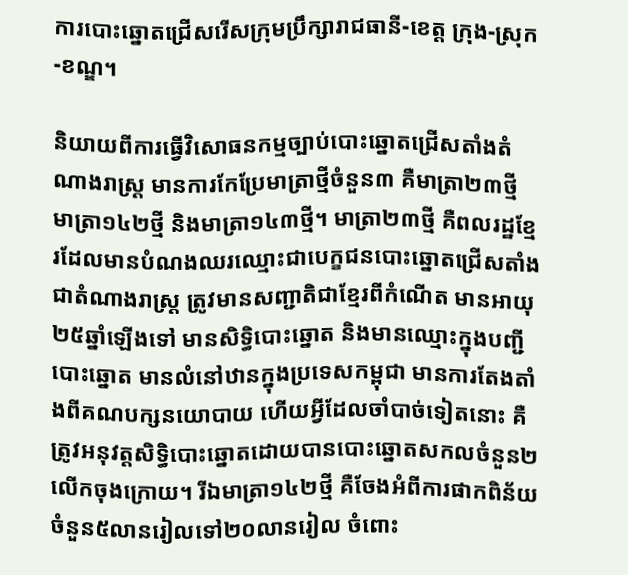ការបោះឆ្នោតជ្រើសរើសក្រុមប្រឹក្សារាជធានី-ខេត្ត ក្រុង-ស្រុក-ខណ្ឌ។

និយាយពីការធ្វើវិសោធនកម្មច្បាប់បោះឆ្នោតជ្រើសតាំងតំណាងរាស្ត្រ មានការកែប្រែមាត្រាថ្មីចំនួន៣ គឺមាត្រា២៣ថ្មី មាត្រា១៤២ថ្មី និងមាត្រា១៤៣ថ្មី។ មាត្រា២៣ថ្មី គឺពលរដ្ឋខ្មែរដែលមានបំណងឈរឈ្មោះជាបេក្ខជនបោះឆ្នោតជ្រើសតាំងជាតំណាងរាស្ត្រ ត្រូវមានសញ្ជាតិជាខ្មែរពីកំណើត មានអាយុ២៥ឆ្នាំឡើងទៅ មានសិទ្ធិបោះឆ្នោត និងមានឈ្មោះក្នុងបញ្ជីបោះឆ្នោត មានលំនៅឋានក្នុងប្រទេសកម្ពុជា មានការតែងតាំងពីគណបក្សនយោបាយ ហើយអ្វីដែលចាំបាច់ទៀតនោះ គឺត្រូវអនុវត្តសិទ្ធិបោះឆ្នោតដោយបានបោះឆ្នោតសកលចំនួន២លើកចុងក្រោយ។ រីឯមាត្រា១៤២ថ្មី គឺចែងអំពីការផាកពិន័យចំនួន៥លានរៀលទៅ២០លានរៀល ចំពោះ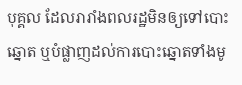បុគ្គល ដែលរារាំងពលរដ្ឋមិនឲ្យទៅបោះឆ្នោត ឬបំផ្លាញដល់ការបោះឆ្នោតទាំងមូ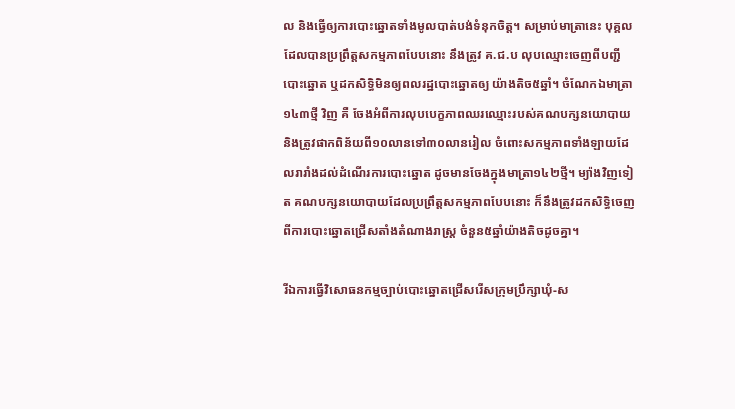ល និងធ្វើឲ្យការបោះឆ្នោតទាំងមូលបាត់បង់ទំនុកចិត្ត។ សម្រាប់មាត្រានេះ បុគ្គលដែលបានប្រព្រឹត្តសកម្មភាពបែបនោះ នឹងត្រូវ គ.ជ.ប លុបឈ្មោះចេញពីបញ្ជីបោះឆ្នោត ឬដកសិទ្ធិមិនឲ្យពលរដ្ឋបោះឆ្នោតឲ្យ យ៉ាងតិច៥ឆ្នាំ។ ចំណែកឯមាត្រា១៤៣ថ្មី វិញ គឺ ចែងអំពីការលុបបេក្ខភាពឈរឈ្មោះរបស់គណបក្សនយោបាយ និងត្រូវផាកពិន័យពី១០លានទៅ៣០លានរៀល ចំពោះសកម្មភាពទាំងឡាយដែលរារាំងដល់ដំណើរការបោះឆ្នោត ដូចមានចែងក្នុងមាត្រា១៤២ថ្មី។ ម្យ៉ាងវិញទៀត គណបក្សនយោបាយដែលប្រព្រឹត្តសកម្មភាពបែបនោះ ក៏នឹងត្រូវដកសិទ្ធិចេញពីការបោះឆ្នោតជ្រើសតាំងតំណាងរាស្ត្រ ចំនួន៥ឆ្នាំយ៉ាងតិចដូចគ្នា។

រីឯការធ្វើវិសោធនកម្មច្បាប់បោះឆ្នោតជ្រើសរើសក្រុមប្រឹក្សាឃុំ-ស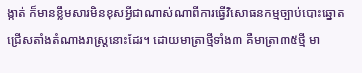ង្កាត់ ក៏មានខ្លឹមសារមិនខុសអ្វីជាណាស់ណាពីការធ្វើវិសោធនកម្មច្បាប់បោះឆ្នោតជ្រើសតាំងតំណាងរាស្ត្រនោះដែរ។ ដោយមាត្រាថ្មីទាំង៣ គឺមាត្រា៣៥ថ្មី មា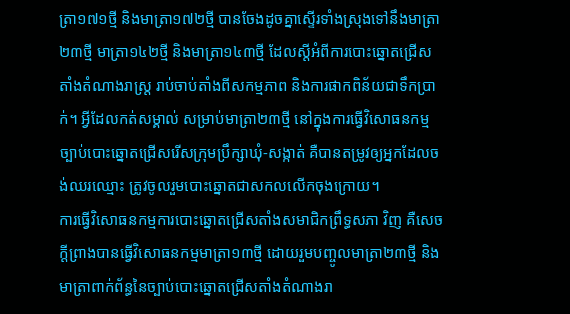ត្រា១៧១ថ្មី និងមាត្រា១៧២ថ្មី បានចែងដូចគ្នាស្ទើរទាំងស្រុងទៅនឹងមាត្រា២៣ថ្មី មាត្រា១៤២ថ្មី និងមាត្រា១៤៣ថ្មី ដែលស្តីអំពីការបោះឆ្នោតជ្រើសតាំងតំណាងរាស្ត្រ រាប់ចាប់តាំងពីសកម្មភាព និងការផាកពិន័យជាទឹកប្រាក់។ អ្វីដែលកត់សម្គាល់ សម្រាប់មាត្រា២៣ថ្មី នៅក្នុងការធ្វើវិសោធនកម្មច្បាប់បោះឆ្នោតជ្រើសរើសក្រុមប្រឹក្សាឃុំ-សង្កាត់ គឺបានតម្រូវឲ្យអ្នកដែលចង់ឈរឈ្មោះ ត្រូវចូលរួមបោះឆ្នោតជាសកលលើកចុងក្រោយ។
ការធ្វើវិសោធនកម្មការបោះឆ្នោតជ្រើសតាំងសមាជិកព្រឹទ្ធសភា វិញ គឺសេចក្តីព្រាងបានធ្វើវិសោធនកម្មមាត្រា១៣ថ្មី ដោយរួមបញ្ចូលមាត្រា២៣ថ្មី និងមាត្រាពាក់ព័ន្ធនៃច្បាប់បោះឆ្នោតជ្រើសតាំងតំណាងរា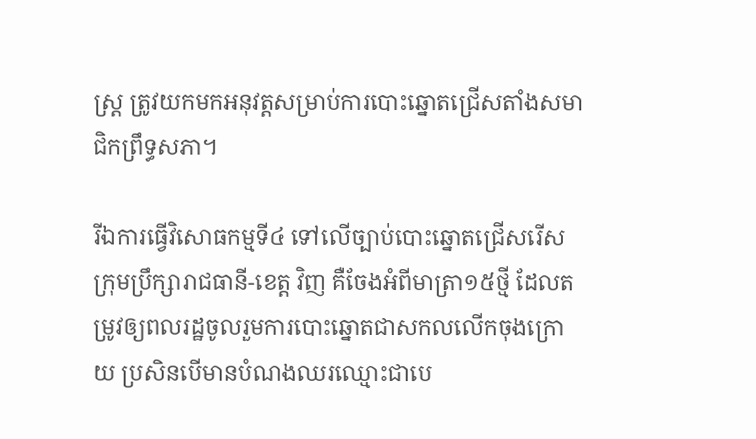ស្ត្រ ត្រូវយកមកអនុវត្តសម្រាប់ការបោះឆ្នោតជ្រើសតាំងសមាជិកព្រឹទ្ធសភា។

រីឯការធ្វើវិសោធកម្មទី៤ ទៅលើច្បាប់បោះឆ្នោតជ្រើសរើសក្រុមប្រឹក្សារាជធានី-ខេត្ត វិញ គឺចែងអំពីមាត្រា១៥ថ្មី ដែលតម្រូវឲ្យពលរដ្ឋចូលរួមការបោះឆ្នោតជាសកលលើកចុងក្រោយ ប្រសិនបើមានបំណងឈរឈ្មោះជាបេ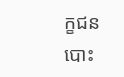ក្ខជនបោះ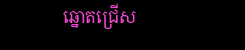ឆ្នោតជ្រើស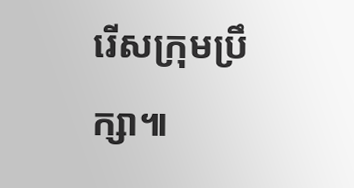រើសក្រុមប្រឹក្សា៕